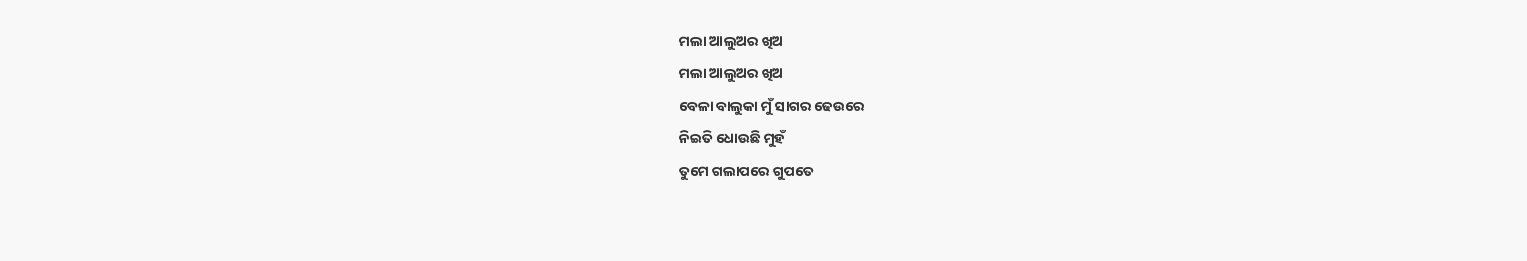ମଲା ଆଲୁଅର ଖିଅ
ମଲା ଆଲୁଅର ଖିଅ
ବେଳା ବାଲୁକା ମୁଁ ସାଗର ଢେଉରେ
ନିଇତି ଧୋଉଛି ମୁହଁ
ତୁମେ ଗଲାପରେ ଗୁପତେ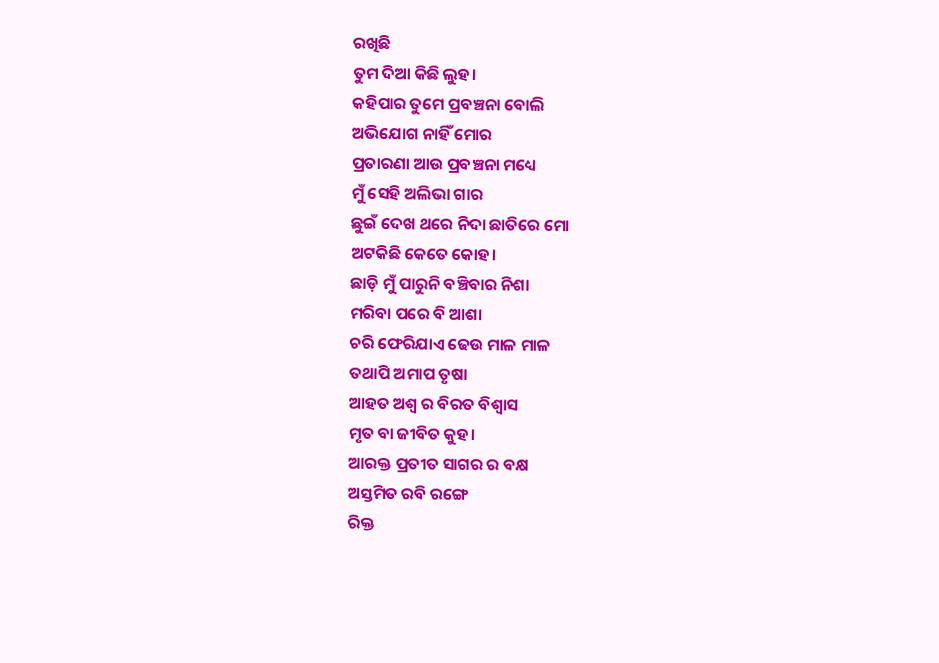ରଖିଛି
ତୁମ ଦିଆ କିଛି ଲୁହ।
କହିପାର ତୁମେ ପ୍ରବଞ୍ଚନା ବୋଲି
ଅଭିଯୋଗ ନାହିଁ ମୋର
ପ୍ରତାରଣା ଆଉ ପ୍ରବଞ୍ଚନା ମଧ୍ୟେ
ମୁଁ ସେହି ଅଲିଭା ଗାର
ଛୁଇଁ ଦେଖ ଥରେ ନିଦା ଛାତିରେ ମୋ
ଅଟକିଛି କେତେ କୋହ।
ଛାଡ଼ି ମୁଁ ପାରୁନି ବଞ୍ଚିବାର ନିଶା
ମରିବା ପରେ ବି ଆଶା
ଚରି ଫେରିଯାଏ ଢେଉ ମାଳ ମାଳ
ତଥାପି ଅମାପ ତୃଷା
ଆହତ ଅଶ୍ୱ ର ବିରତ ବିଶ୍ୱାସ
ମୃତ ବା ଜୀବିତ କୁହ।
ଆରକ୍ତ ପ୍ରତୀତ ସାଗର ର ବକ୍ଷ
ଅସ୍ତମିତ ରବି ରଙ୍ଗେ
ରିକ୍ତ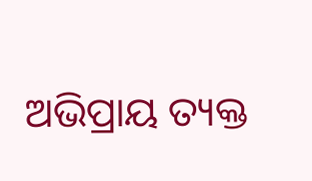ଅଭିପ୍ରାୟ ତ୍ୟକ୍ତ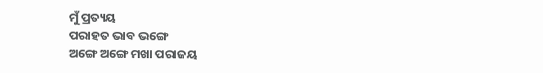ମୁଁ ପ୍ରତ୍ୟୟ
ପରାହତ ଭାବ ଭଙ୍ଗେ
ଅଙ୍ଗେ ଅଙ୍ଗେ ମଖା ପରାଜୟ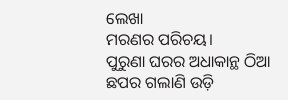ଲେଖା
ମରଣର ପରିଚୟ।
ପୁରୁଣା ଘରର ଅଧାକାନ୍ଥ ଠିଆ
ଛପର ଗଲାଣି ଉଡ଼ି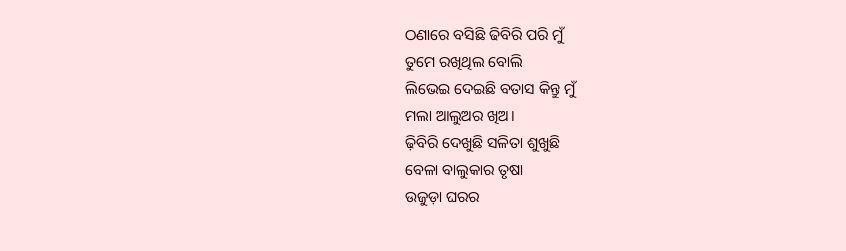ଠଣାରେ ବସିଛି ଢିବିରି ପରି ମୁଁ
ତୁମେ ରଖିଥିଲ ବୋଲି
ଲିଭେଇ ଦେଇଛି ବତାସ କିନ୍ତୁ ମୁଁ
ମଲା ଆଲୁଅର ଖିଅ।
ଢ଼ିବିରି ଦେଖୁଛି ସଳିତା ଶୁଖୁଛି
ବେଳା ବାଲୁକାର ତୃଷା
ଉଜୁଡ଼ା ଘରର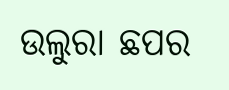ଉଲୁରା ଛପର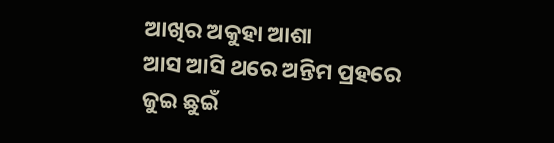ଆଖିର ଅକୁହା ଆଶା
ଆସ ଆସି ଥରେ ଅନ୍ତିମ ପ୍ରହରେ
ଜୁଇ ଛୁଇଁ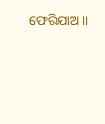ଫେରିଯାଅ।।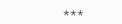***